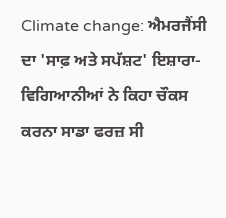Climate change: ਐਮਰਜੈਂਸੀ ਦਾ 'ਸਾਫ਼ ਅਤੇ ਸਪੱਸ਼ਟ' ਇਸ਼ਾਰਾ- ਵਿਗਿਆਨੀਆਂ ਨੇ ਕਿਹਾ ਚੌਕਸ ਕਰਨਾ ਸਾਡਾ ਫਰਜ਼ ਸੀ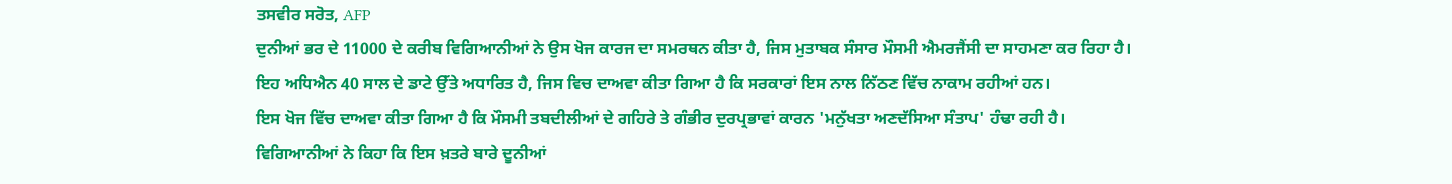ਤਸਵੀਰ ਸਰੋਤ, AFP
ਦੁਨੀਆਂ ਭਰ ਦੇ 11000 ਦੇ ਕਰੀਬ ਵਿਗਿਆਨੀਆਂ ਨੇ ਉਸ ਖੋਜ ਕਾਰਜ ਦਾ ਸਮਰਥਨ ਕੀਤਾ ਹੈ, ਜਿਸ ਮੁਤਾਬਕ ਸੰਸਾਰ ਮੌਸਮੀ ਐਮਰਜੈਂਸੀ ਦਾ ਸਾਹਮਣਾ ਕਰ ਰਿਹਾ ਹੈ।
ਇਹ ਅਧਿਐਨ 40 ਸਾਲ ਦੇ ਡਾਟੇ ਉੱਤੇ ਅਧਾਰਿਤ ਹੈ, ਜਿਸ ਵਿਚ ਦਾਅਵਾ ਕੀਤਾ ਗਿਆ ਹੈ ਕਿ ਸਰਕਾਰਾਂ ਇਸ ਨਾਲ ਨਿੱਠਣ ਵਿੱਚ ਨਾਕਾਮ ਰਹੀਆਂ ਹਨ।
ਇਸ ਖੋਜ ਵਿੱਚ ਦਾਅਵਾ ਕੀਤਾ ਗਿਆ ਹੈ ਕਿ ਮੌਸਮੀ ਤਬਦੀਲੀਆਂ ਦੇ ਗਹਿਰੇ ਤੇ ਗੰਭੀਰ ਦੁਰਪ੍ਰਭਾਵਾਂ ਕਾਰਨ 'ਮਨੁੱਖਤਾ ਅਣਦੱਸਿਆ ਸੰਤਾਪ' ਹੰਢਾ ਰਹੀ ਹੈ।
ਵਿਗਿਆਨੀਆਂ ਨੇ ਕਿਹਾ ਕਿ ਇਸ ਖ਼ਤਰੇ ਬਾਰੇ ਦੂਨੀਆਂ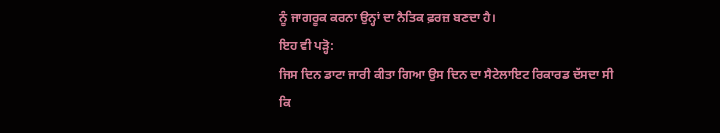ਨੂੰ ਜਾਗਰੂਕ ਕਰਨਾ ਉਨ੍ਹਾਂ ਦਾ ਨੈਤਿਕ ਫ਼ਰਜ਼ ਬਣਦਾ ਹੈ।
ਇਹ ਵੀ ਪੜ੍ਹੋ:
ਜਿਸ ਦਿਨ ਡਾਟਾ ਜਾਰੀ ਕੀਤਾ ਗਿਆ ਉਸ ਦਿਨ ਦਾ ਸੈਟੇਲਾਇਟ ਰਿਕਾਰਡ ਦੱਸਦਾ ਸੀ ਕਿ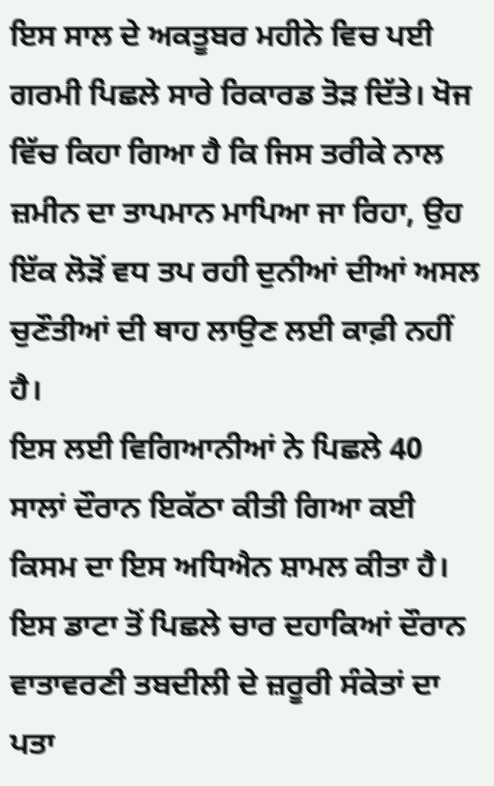ਇਸ ਸਾਲ ਦੇ ਅਕਤੂਬਰ ਮਹੀਨੇ ਵਿਚ ਪਈ ਗਰਮੀ ਪਿਛਲੇ ਸਾਰੇ ਰਿਕਾਰਡ ਤੋੜ ਦਿੱਤੇ। ਖੋਜ ਵਿੱਚ ਕਿਹਾ ਗਿਆ ਹੈ ਕਿ ਜਿਸ ਤਰੀਕੇ ਨਾਲ ਜ਼ਮੀਨ ਦਾ ਤਾਪਮਾਨ ਮਾਪਿਆ ਜਾ ਰਿਹਾ, ਉਹ ਇੱਕ ਲੋੜੋਂ ਵਧ ਤਪ ਰਹੀ ਦੁਨੀਆਂ ਦੀਆਂ ਅਸਲ ਚੁਣੌਤੀਆਂ ਦੀ ਥਾਹ ਲਾਉਣ ਲਈ ਕਾਫ਼ੀ ਨਹੀਂ ਹੈ।
ਇਸ ਲਈ ਵਿਗਿਆਨੀਆਂ ਨੇ ਪਿਛਲੇ 40 ਸਾਲਾਂ ਦੌਰਾਨ ਇਕੱਠਾ ਕੀਤੀ ਗਿਆ ਕਈ ਕਿਸਮ ਦਾ ਇਸ ਅਧਿਐਨ ਸ਼ਾਮਲ ਕੀਤਾ ਹੈ। ਇਸ ਡਾਟਾ ਤੋਂ ਪਿਛਲੇ ਚਾਰ ਦਹਾਕਿਆਂ ਦੌਰਾਨ ਵਾਤਾਵਰਣੀ ਤਬਦੀਲੀ ਦੇ ਜ਼ਰੂਰੀ ਸੰਕੇਤਾਂ ਦਾ ਪਤਾ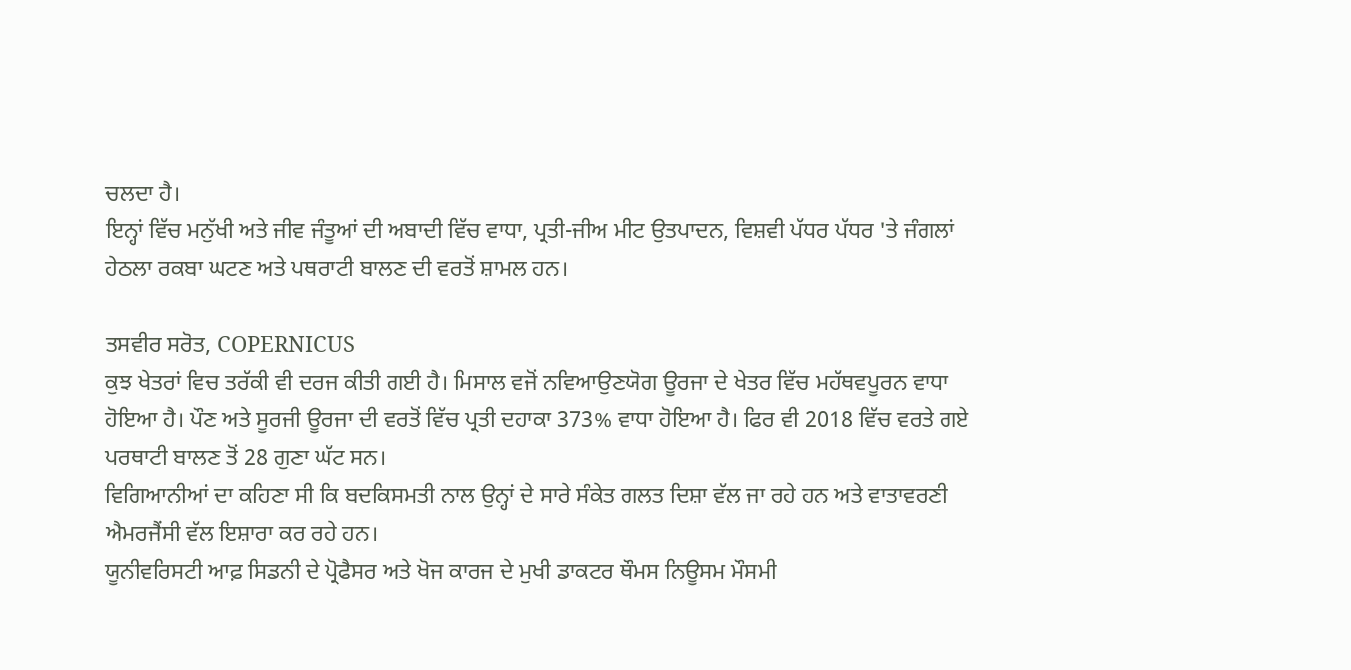ਚਲਦਾ ਹੈ।
ਇਨ੍ਹਾਂ ਵਿੱਚ ਮਨੁੱਖੀ ਅਤੇ ਜੀਵ ਜੰਤੂਆਂ ਦੀ ਅਬਾਦੀ ਵਿੱਚ ਵਾਧਾ, ਪ੍ਰਤੀ-ਜੀਅ ਮੀਟ ਉਤਪਾਦਨ, ਵਿਸ਼ਵੀ ਪੱਧਰ ਪੱਧਰ 'ਤੇ ਜੰਗਲਾਂ ਹੇਠਲਾ ਰਕਬਾ ਘਟਣ ਅਤੇ ਪਥਰਾਟੀ ਬਾਲਣ ਦੀ ਵਰਤੋਂ ਸ਼ਾਮਲ ਹਨ।

ਤਸਵੀਰ ਸਰੋਤ, COPERNICUS
ਕੁਝ ਖੇਤਰਾਂ ਵਿਚ ਤਰੱਕੀ ਵੀ ਦਰਜ ਕੀਤੀ ਗਈ ਹੈ। ਮਿਸਾਲ ਵਜੋਂ ਨਵਿਆਉਣਯੋਗ ਊਰਜਾ ਦੇ ਖੇਤਰ ਵਿੱਚ ਮਹੱਥਵਪੂਰਨ ਵਾਧਾ ਹੋਇਆ ਹੈ। ਪੌਣ ਅਤੇ ਸੂਰਜੀ ਊਰਜਾ ਦੀ ਵਰਤੋਂ ਵਿੱਚ ਪ੍ਰਤੀ ਦਹਾਕਾ 373% ਵਾਧਾ ਹੋਇਆ ਹੈ। ਫਿਰ ਵੀ 2018 ਵਿੱਚ ਵਰਤੇ ਗਏ ਪਰਥਾਟੀ ਬਾਲਣ ਤੋਂ 28 ਗੁਣਾ ਘੱਟ ਸਨ।
ਵਿਗਿਆਨੀਆਂ ਦਾ ਕਹਿਣਾ ਸੀ ਕਿ ਬਦਕਿਸਮਤੀ ਨਾਲ ਉਨ੍ਹਾਂ ਦੇ ਸਾਰੇ ਸੰਕੇਤ ਗਲਤ ਦਿਸ਼ਾ ਵੱਲ ਜਾ ਰਹੇ ਹਨ ਅਤੇ ਵਾਤਾਵਰਣੀ ਐਮਰਜੈਂਸੀ ਵੱਲ ਇਸ਼ਾਰਾ ਕਰ ਰਹੇ ਹਨ।
ਯੂਨੀਵਰਿਸਟੀ ਆਫ਼ ਸਿਡਨੀ ਦੇ ਪ੍ਰੋਫੈਸਰ ਅਤੇ ਖੋਜ ਕਾਰਜ ਦੇ ਮੁਖੀ ਡਾਕਟਰ ਥੌਮਸ ਨਿਊਸਮ ਮੌਸਮੀ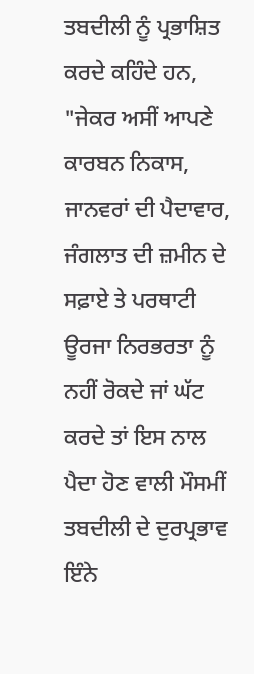ਤਬਦੀਲੀ ਨੂੰ ਪ੍ਰਭਾਸ਼ਿਤ ਕਰਦੇ ਕਹਿੰਦੇ ਹਨ, "ਜੇਕਰ ਅਸੀਂ ਆਪਣੇ ਕਾਰਬਨ ਨਿਕਾਸ, ਜਾਨਵਰਾਂ ਦੀ ਪੈਦਾਵਾਰ, ਜੰਗਲਾਤ ਦੀ ਜ਼ਮੀਨ ਦੇ ਸਫ਼ਾਏ ਤੇ ਪਰਥਾਟੀ ਊਰਜਾ ਨਿਰਭਰਤਾ ਨੂੰ ਨਹੀਂ ਰੋਕਦੇ ਜਾਂ ਘੱਟ ਕਰਦੇ ਤਾਂ ਇਸ ਨਾਲ ਪੈਦਾ ਹੋਣ ਵਾਲੀ ਮੌਸਮੀਂ ਤਬਦੀਲੀ ਦੇ ਦੁਰਪ੍ਰਭਾਵ ਇੰਨੇ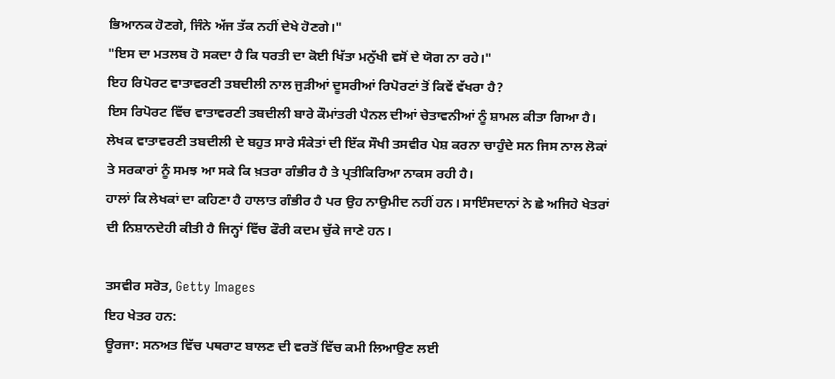ਭਿਆਨਕ ਹੋਣਗੇ, ਜਿੰਨੇ ਅੱਜ ਤੱਕ ਨਹੀਂ ਦੇਖੇ ਹੋਣਗੇ।"
"ਇਸ ਦਾ ਮਤਲਬ ਹੋ ਸਕਦਾ ਹੈ ਕਿ ਧਰਤੀ ਦਾ ਕੋਈ ਖਿੱਤਾ ਮਨੁੱਖੀ ਵਸੋਂ ਦੇ ਯੋਗ ਨਾ ਰਹੇ।"
ਇਹ ਰਿਪੋਰਟ ਵਾਤਾਵਰਣੀ ਤਬਦੀਲੀ ਨਾਲ ਜੁੜੀਆਂ ਦੂਸਰੀਆਂ ਰਿਪੋਰਟਾਂ ਤੋਂ ਕਿਵੇਂ ਵੱਖਰਾ ਹੈ?
ਇਸ ਰਿਪੋਰਟ ਵਿੱਚ ਵਾਤਾਵਰਣੀ ਤਬਦੀਲੀ ਬਾਰੇ ਕੌਮਾਂਤਰੀ ਪੈਨਲ ਦੀਆਂ ਚੇਤਾਵਨੀਆਂ ਨੂੰ ਸ਼ਾਮਲ ਕੀਤਾ ਗਿਆ ਹੈ। ਲੇਖਕ ਵਾਤਾਵਰਣੀ ਤਬਦੀਲੀ ਦੇ ਬਹੁਤ ਸਾਰੇ ਸੰਕੇਤਾਂ ਦੀ ਇੱਕ ਸੌਖੀ ਤਸਵੀਰ ਪੇਸ਼ ਕਰਨਾ ਚਾਹੁੰਦੇ ਸਨ ਜਿਸ ਨਾਲ ਲੋਕਾਂ ਤੇ ਸਰਕਾਰਾਂ ਨੂੰ ਸਮਝ ਆ ਸਕੇ ਕਿ ਖ਼ਤਰਾ ਗੰਭੀਰ ਹੈ ਤੇ ਪ੍ਰਤੀਕਿਰਿਆ ਨਾਕਸ ਰਹੀ ਹੈ।
ਹਾਲਾਂ ਕਿ ਲੇਖਕਾਂ ਦਾ ਕਹਿਣਾ ਹੈ ਹਾਲਾਤ ਗੰਭੀਰ ਹੈ ਪਰ ਉਹ ਨਾਉਮੀਦ ਨਹੀਂ ਹਨ। ਸਾਇੰਸਦਾਨਾਂ ਨੇ ਛੇ ਅਜਿਹੇ ਖੇਤਰਾਂ ਦੀ ਨਿਸ਼ਾਨਦੇਹੀ ਕੀਤੀ ਹੈ ਜਿਨ੍ਹਾਂ ਵਿੱਚ ਫੌਰੀ ਕਦਮ ਚੁੱਕੇ ਜਾਣੇ ਹਨ।

ਤਸਵੀਰ ਸਰੋਤ, Getty Images
ਇਹ ਖੇਤਰ ਹਨ:
ਊਰਜਾ: ਸਨਅਤ ਵਿੱਚ ਪਥਰਾਟ ਬਾਲਣ ਦੀ ਵਰਤੋਂ ਵਿੱਚ ਕਮੀ ਲਿਆਉਣ ਲਈ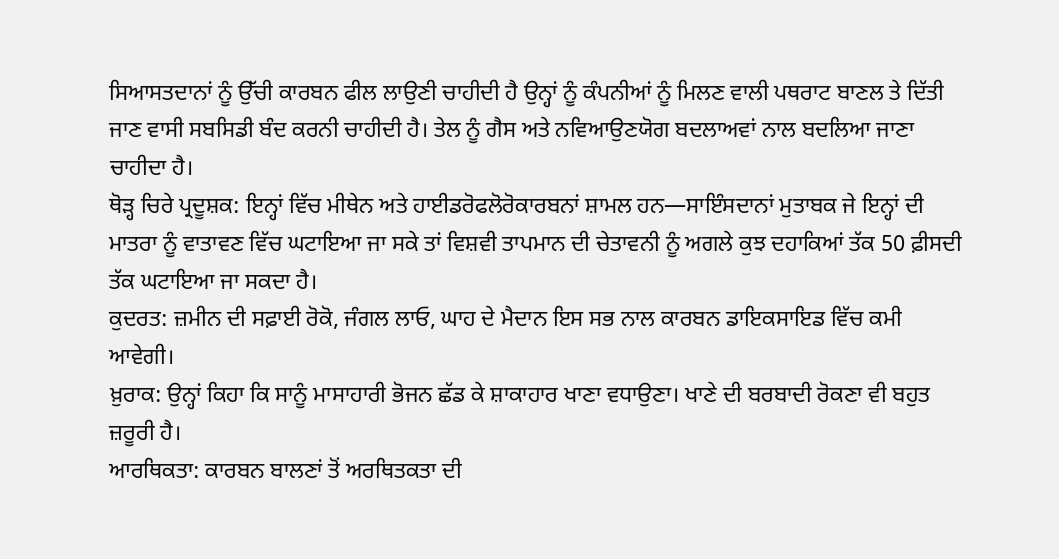ਸਿਆਸਤਦਾਨਾਂ ਨੂੰ ਉੱਚੀ ਕਾਰਬਨ ਫੀਲ ਲਾਉਣੀ ਚਾਹੀਦੀ ਹੈ ਉਨ੍ਹਾਂ ਨੂੰ ਕੰਪਨੀਆਂ ਨੂੰ ਮਿਲਣ ਵਾਲੀ ਪਥਰਾਟ ਬਾਣਲ ਤੇ ਦਿੱਤੀ ਜਾਣ ਵਾਸੀ ਸਬਸਿਡੀ ਬੰਦ ਕਰਨੀ ਚਾਹੀਦੀ ਹੈ। ਤੇਲ ਨੂੰ ਗੈਸ ਅਤੇ ਨਵਿਆਉਣਯੋਗ ਬਦਲਾਅਵਾਂ ਨਾਲ ਬਦਲਿਆ ਜਾਣਾ ਚਾਹੀਦਾ ਹੈ।
ਥੋੜ੍ਹ ਚਿਰੇ ਪ੍ਰਦੂਸ਼ਕ: ਇਨ੍ਹਾਂ ਵਿੱਚ ਮੀਥੇਨ ਅਤੇ ਹਾਈਡਰੋਫਲੋਰੋਕਾਰਬਨਾਂ ਸ਼ਾਮਲ ਹਨ—ਸਾਇੰਸਦਾਨਾਂ ਮੁਤਾਬਕ ਜੇ ਇਨ੍ਹਾਂ ਦੀ ਮਾਤਰਾ ਨੂੰ ਵਾਤਾਵਣ ਵਿੱਚ ਘਟਾਇਆ ਜਾ ਸਕੇ ਤਾਂ ਵਿਸ਼ਵੀ ਤਾਪਮਾਨ ਦੀ ਚੇਤਾਵਨੀ ਨੂੰ ਅਗਲੇ ਕੁਝ ਦਹਾਕਿਆਂ ਤੱਕ 50 ਫ਼ੀਸਦੀ ਤੱਕ ਘਟਾਇਆ ਜਾ ਸਕਦਾ ਹੈ।
ਕੁਦਰਤ: ਜ਼ਮੀਨ ਦੀ ਸਫ਼ਾਈ ਰੋਕੋ, ਜੰਗਲ ਲਾਓ, ਘਾਹ ਦੇ ਮੈਦਾਨ ਇਸ ਸਭ ਨਾਲ ਕਾਰਬਨ ਡਾਇਕਸਾਇਡ ਵਿੱਚ ਕਮੀ ਆਵੇਗੀ।
ਖ਼ੁਰਾਕ: ਉਨ੍ਹਾਂ ਕਿਹਾ ਕਿ ਸਾਨੂੰ ਮਾਸਾਹਾਰੀ ਭੋਜਨ ਛੱਡ ਕੇ ਸ਼ਾਕਾਹਾਰ ਖਾਣਾ ਵਧਾਉਣਾ। ਖਾਣੇ ਦੀ ਬਰਬਾਦੀ ਰੋਕਣਾ ਵੀ ਬਹੁਤ ਜ਼ਰੂਰੀ ਹੈ।
ਆਰਥਿਕਤਾ: ਕਾਰਬਨ ਬਾਲਣਾਂ ਤੋਂ ਅਰਥਿਤਕਤਾ ਦੀ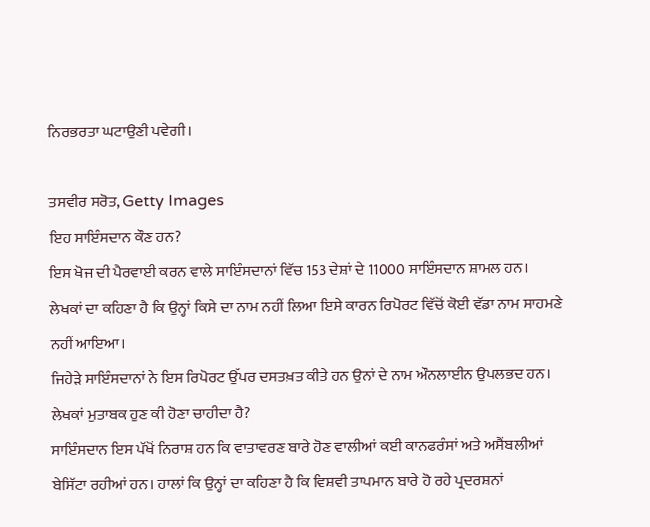ਨਿਰਭਰਤਾ ਘਟਾਉਣੀ ਪਵੇਗੀ।

ਤਸਵੀਰ ਸਰੋਤ, Getty Images
ਇਹ ਸਾਇੰਸਦਾਨ ਕੌਣ ਹਨ?
ਇਸ ਖੋਜ ਦੀ ਪੈਰਵਾਈ ਕਰਨ ਵਾਲੇ ਸਾਇੰਸਦਾਨਾਂ ਵਿੱਚ 153 ਦੇਸ਼ਾਂ ਦੇ 11000 ਸਾਇੰਸਦਾਨ ਸ਼ਾਮਲ ਹਨ।
ਲੇਖਕਾਂ ਦਾ ਕਹਿਣਾ ਹੈ ਕਿ ਉਨ੍ਹਾਂ ਕਿਸੇ ਦਾ ਨਾਮ ਨਹੀਂ ਲਿਆ ਇਸੇ ਕਾਰਨ ਰਿਪੋਰਟ ਵਿੱਚੋਂ ਕੋਈ ਵੱਡਾ ਨਾਮ ਸਾਹਮਣੇ ਨਹੀਂ ਆਇਆ।
ਜਿਹੇੜੇ ਸਾਇੰਸਦਾਨਾਂ ਨੇ ਇਸ ਰਿਪੋਰਟ ਉੱਪਰ ਦਸਤਖ਼ਤ ਕੀਤੇ ਹਨ ਉਨਾਂ ਦੇ ਨਾਮ ਔਨਲਾਈਨ ਉਪਲਭਦ ਹਨ।
ਲੇਖਕਾਂ ਮੁਤਾਬਕ ਹੁਣ ਕੀ ਹੋਣਾ ਚਾਹੀਦਾ ਹੈ?
ਸਾਇੰਸਦਾਨ ਇਸ ਪੱਖੋਂ ਨਿਰਾਸ਼ ਹਨ ਕਿ ਵਾਤਾਵਰਣ ਬਾਰੇ ਹੋਣ ਵਾਲੀਆਂ ਕਈ ਕਾਨਫਰੰਸਾਂ ਅਤੇ ਅਸੈਂਬਲੀਆਂ ਬੇਸਿੱਟਾ ਰਹੀਆਂ ਹਨ। ਹਾਲਾਂ ਕਿ ਉਨ੍ਹਾਂ ਦਾ ਕਹਿਣਾ ਹੈ ਕਿ ਵਿਸ਼ਵੀ ਤਾਪਮਾਨ ਬਾਰੇ ਹੋ ਰਹੇ ਪ੍ਰਦਰਸ਼ਨਾਂ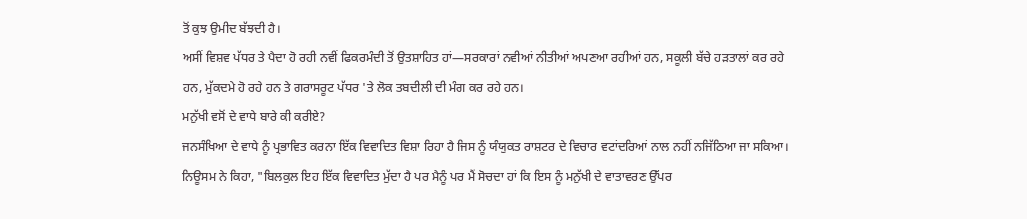ਤੋਂ ਕੁਝ ਉਮੀਦ ਬੱਝਦੀ ਹੈ।
ਅਸੀਂ ਵਿਸ਼ਵ ਪੱਧਰ ਤੇ ਪੈਦਾ ਹੋ ਰਹੀ ਨਵੀਂ ਫਿਕਰਮੰਦੀ ਤੋਂ ਉਤਸ਼ਾਹਿਤ ਹਾਂ—ਸਰਕਾਰਾਂ ਨਵੀਆਂ ਨੀਤੀਆਂ ਅਪਣਆ ਰਹੀਆਂ ਹਨ, ਸਕੂਲੀ ਬੱਚੇ ਹੜਤਾਲਾਂ ਕਰ ਰਹੇ ਹਨ, ਮੁੱਕਦਮੇ ਹੋ ਰਹੇ ਹਨ ਤੇ ਗਰਾਸਰੂਟ ਪੱਧਰ 'ਤੇ ਲੋਕ ਤਬਦੀਲੀ ਦੀ ਮੰਗ ਕਰ ਰਹੇ ਹਨ।
ਮਨੁੱਖੀ ਵਸੋਂ ਦੇ ਵਾਧੇ ਬਾਰੇ ਕੀ ਕਰੀਏ?
ਜਨਸੰਖਿਆ ਦੇ ਵਾਧੇ ਨੂੰ ਪ੍ਰਭਾਵਿਤ ਕਰਨਾ ਇੱਕ ਵਿਵਾਦਿਤ ਵਿਸ਼ਾ ਰਿਹਾ ਹੈ ਜਿਸ ਨੂੰ ਯੰਯੁਕਤ ਰਾਸ਼ਟਰ ਦੇ ਵਿਚਾਰ ਵਟਾਂਦਰਿਆਂ ਨਾਲ ਨਹੀਂ ਨਜਿੱਠਿਆ ਜਾ ਸਕਿਆ।
ਨਿਊਸਮ ਨੇ ਕਿਹਾ, "ਬਿਲਕੁਲ ਇਹ ਇੱਕ ਵਿਵਾਦਿਤ ਮੁੱਦਾ ਹੈ ਪਰ ਮੈਨੂੰ ਪਰ ਮੈਂ ਸੋਚਦਾ ਹਾਂ ਕਿ ਇਸ ਨੂੰ ਮਨੁੱਖੀ ਦੇ ਵਾਤਾਵਰਣ ਉੱਪਰ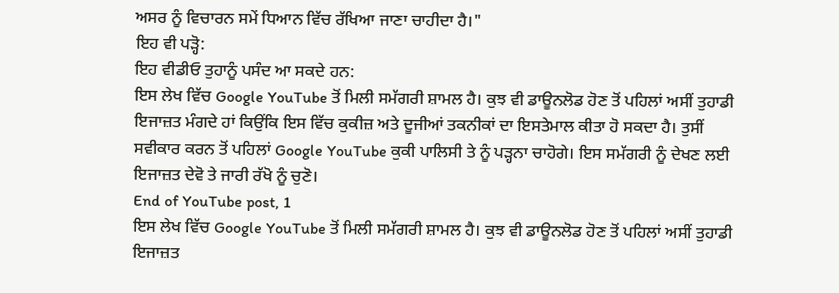ਅਸਰ ਨੂੰ ਵਿਚਾਰਨ ਸਮੇਂ ਧਿਆਨ ਵਿੱਚ ਰੱਖਿਆ ਜਾਣਾ ਚਾਹੀਦਾ ਹੈ।"
ਇਹ ਵੀ ਪੜ੍ਹੋ:
ਇਹ ਵੀਡੀਓ ਤੁਹਾਨੂੰ ਪਸੰਦ ਆ ਸਕਦੇ ਹਨ:
ਇਸ ਲੇਖ ਵਿੱਚ Google YouTube ਤੋਂ ਮਿਲੀ ਸਮੱਗਰੀ ਸ਼ਾਮਲ ਹੈ। ਕੁਝ ਵੀ ਡਾਊਨਲੋਡ ਹੋਣ ਤੋਂ ਪਹਿਲਾਂ ਅਸੀਂ ਤੁਹਾਡੀ ਇਜਾਜ਼ਤ ਮੰਗਦੇ ਹਾਂ ਕਿਉਂਕਿ ਇਸ ਵਿੱਚ ਕੁਕੀਜ਼ ਅਤੇ ਦੂਜੀਆਂ ਤਕਨੀਕਾਂ ਦਾ ਇਸਤੇਮਾਲ ਕੀਤਾ ਹੋ ਸਕਦਾ ਹੈ। ਤੁਸੀਂ ਸਵੀਕਾਰ ਕਰਨ ਤੋਂ ਪਹਿਲਾਂ Google YouTube ਕੁਕੀ ਪਾਲਿਸੀ ਤੇ ਨੂੰ ਪੜ੍ਹਨਾ ਚਾਹੋਗੇ। ਇਸ ਸਮੱਗਰੀ ਨੂੰ ਦੇਖਣ ਲਈ ਇਜਾਜ਼ਤ ਦੇਵੋ ਤੇ ਜਾਰੀ ਰੱਖੋ ਨੂੰ ਚੁਣੋ।
End of YouTube post, 1
ਇਸ ਲੇਖ ਵਿੱਚ Google YouTube ਤੋਂ ਮਿਲੀ ਸਮੱਗਰੀ ਸ਼ਾਮਲ ਹੈ। ਕੁਝ ਵੀ ਡਾਊਨਲੋਡ ਹੋਣ ਤੋਂ ਪਹਿਲਾਂ ਅਸੀਂ ਤੁਹਾਡੀ ਇਜਾਜ਼ਤ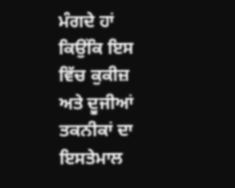ਮੰਗਦੇ ਹਾਂ ਕਿਉਂਕਿ ਇਸ ਵਿੱਚ ਕੁਕੀਜ਼ ਅਤੇ ਦੂਜੀਆਂ ਤਕਨੀਕਾਂ ਦਾ ਇਸਤੇਮਾਲ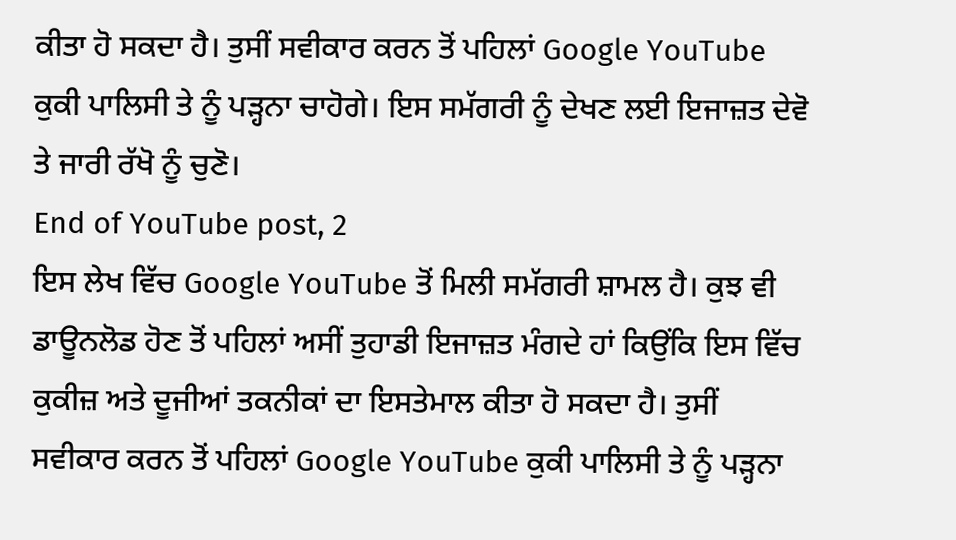ਕੀਤਾ ਹੋ ਸਕਦਾ ਹੈ। ਤੁਸੀਂ ਸਵੀਕਾਰ ਕਰਨ ਤੋਂ ਪਹਿਲਾਂ Google YouTube ਕੁਕੀ ਪਾਲਿਸੀ ਤੇ ਨੂੰ ਪੜ੍ਹਨਾ ਚਾਹੋਗੇ। ਇਸ ਸਮੱਗਰੀ ਨੂੰ ਦੇਖਣ ਲਈ ਇਜਾਜ਼ਤ ਦੇਵੋ ਤੇ ਜਾਰੀ ਰੱਖੋ ਨੂੰ ਚੁਣੋ।
End of YouTube post, 2
ਇਸ ਲੇਖ ਵਿੱਚ Google YouTube ਤੋਂ ਮਿਲੀ ਸਮੱਗਰੀ ਸ਼ਾਮਲ ਹੈ। ਕੁਝ ਵੀ ਡਾਊਨਲੋਡ ਹੋਣ ਤੋਂ ਪਹਿਲਾਂ ਅਸੀਂ ਤੁਹਾਡੀ ਇਜਾਜ਼ਤ ਮੰਗਦੇ ਹਾਂ ਕਿਉਂਕਿ ਇਸ ਵਿੱਚ ਕੁਕੀਜ਼ ਅਤੇ ਦੂਜੀਆਂ ਤਕਨੀਕਾਂ ਦਾ ਇਸਤੇਮਾਲ ਕੀਤਾ ਹੋ ਸਕਦਾ ਹੈ। ਤੁਸੀਂ ਸਵੀਕਾਰ ਕਰਨ ਤੋਂ ਪਹਿਲਾਂ Google YouTube ਕੁਕੀ ਪਾਲਿਸੀ ਤੇ ਨੂੰ ਪੜ੍ਹਨਾ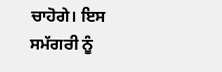ਚਾਹੋਗੇ। ਇਸ ਸਮੱਗਰੀ ਨੂੰ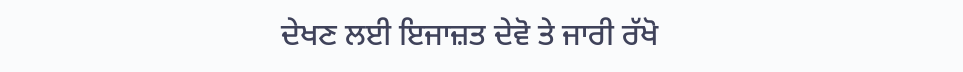ਦੇਖਣ ਲਈ ਇਜਾਜ਼ਤ ਦੇਵੋ ਤੇ ਜਾਰੀ ਰੱਖੋ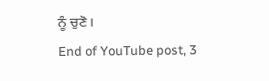ਨੂੰ ਚੁਣੋ।
End of YouTube post, 3